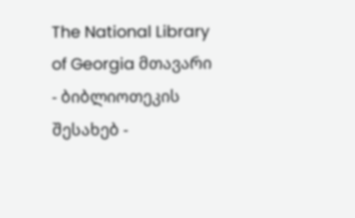The National Library of Georgia მთავარი - ბიბლიოთეკის შესახებ -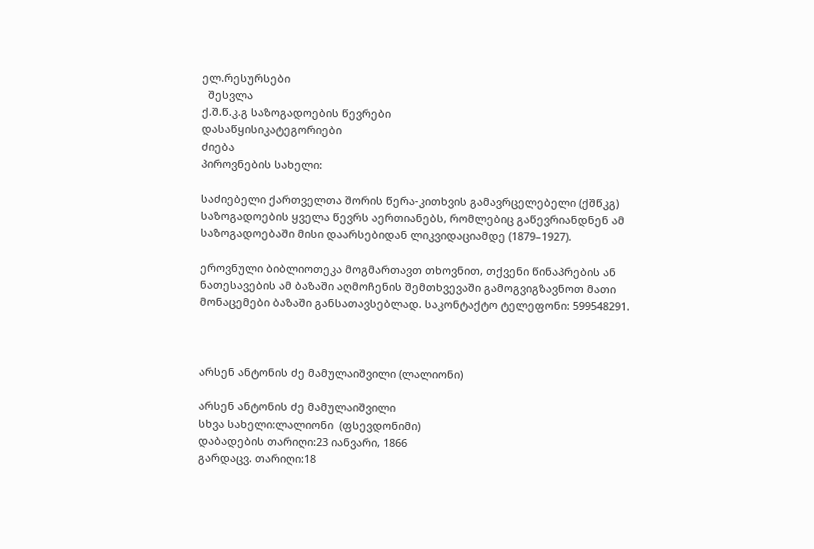ელ.რესურსები
  შესვლა
ქ.შ.წ.კ.გ საზოგადოების წევრები
დასაწყისიკატეგორიები
ძიება
პიროვნების სახელი:

საძიებელი ქართველთა შორის წერა-კითხვის გამავრცელებელი (ქშწკგ) საზოგადოების ყველა წევრს აერთიანებს, რომლებიც გაწევრიანდნენ ამ საზოგადოებაში მისი დაარსებიდან ლიკვიდაციამდე (1879–1927).

ეროვნული ბიბლიოთეკა მოგმართავთ თხოვნით, თქვენი წინაპრების ან ნათესავების ამ ბაზაში აღმოჩენის შემთხვევაში გამოგვიგზავნოთ მათი მონაცემები ბაზაში განსათავსებლად. საკონტაქტო ტელეფონი: 599548291.



არსენ ანტონის ძე მამულაიშვილი (ლალიონი)

არსენ ანტონის ძე მამულაიშვილი
სხვა სახელი:ლალიონი  (ფსევდონიმი)
დაბადების თარიღი:23 იანვარი, 1866
გარდაცვ. თარიღი:18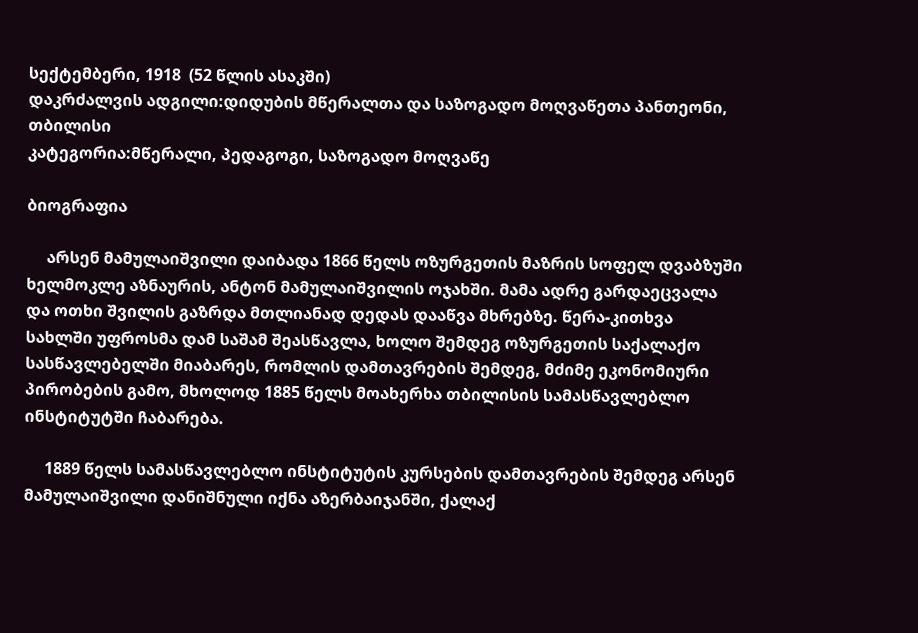სექტემბერი, 1918  (52 წლის ასაკში)
დაკრძალვის ადგილი:დიდუბის მწერალთა და საზოგადო მოღვაწეთა პანთეონი, თბილისი
კატეგორია:მწერალი, პედაგოგი, საზოგადო მოღვაწე

ბიოგრაფია

     არსენ მამულაიშვილი დაიბადა 1866 წელს ოზურგეთის მაზრის სოფელ დვაბზუში ხელმოკლე აზნაურის, ანტონ მამულაიშვილის ოჯახში. მამა ადრე გარდაეცვალა და ოთხი შვილის გაზრდა მთლიანად დედას დააწვა მხრებზე. წერა-კითხვა სახლში უფროსმა დამ საშამ შეასწავლა, ხოლო შემდეგ ოზურგეთის საქალაქო სასწავლებელში მიაბარეს, რომლის დამთავრების შემდეგ, მძიმე ეკონომიური პირობების გამო, მხოლოდ 1885 წელს მოახერხა თბილისის სამასწავლებლო ინსტიტუტში ჩაბარება.

     1889 წელს სამასწავლებლო ინსტიტუტის კურსების დამთავრების შემდეგ არსენ მამულაიშვილი დანიშნული იქნა აზერბაიჯანში, ქალაქ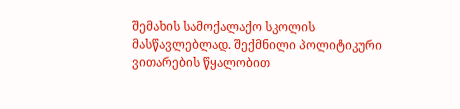შემახის სამოქალაქო სკოლის მასწავლებლად. შექმნილი პოლიტიკური ვითარების წყალობით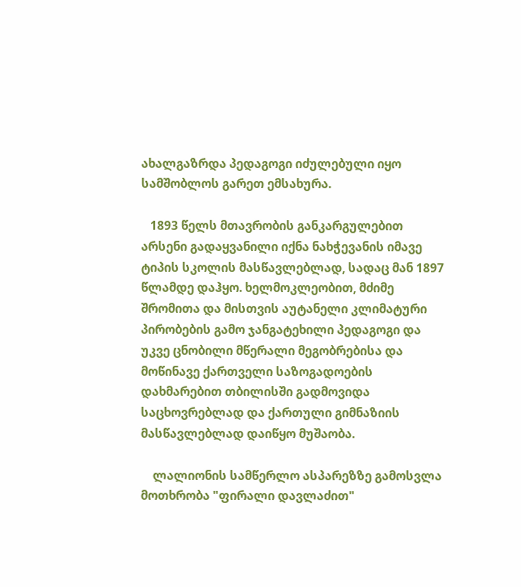ახალგაზრდა პედაგოგი იძულებული იყო სამშობლოს გარეთ ემსახურა.

   1893 წელს მთავრობის განკარგულებით არსენი გადაყვანილი იქნა ნახჭევანის იმავე ტიპის სკოლის მასწავლებლად, სადაც მან 1897 წლამდე დაჰყო. ხელმოკლეობით, მძიმე შრომითა და მისთვის აუტანელი კლიმატური პირობების გამო ჯანგატეხილი პედაგოგი და უკვე ცნობილი მწერალი მეგობრებისა და მოწინავე ქართველი საზოგადოების დახმარებით თბილისში გადმოვიდა საცხოვრებლად და ქართული გიმნაზიის მასწავლებლად დაიწყო მუშაობა.

    ლალიონის სამწერლო ასპარეზზე გამოსვლა მოთხრობა "ფირალი დავლაძით"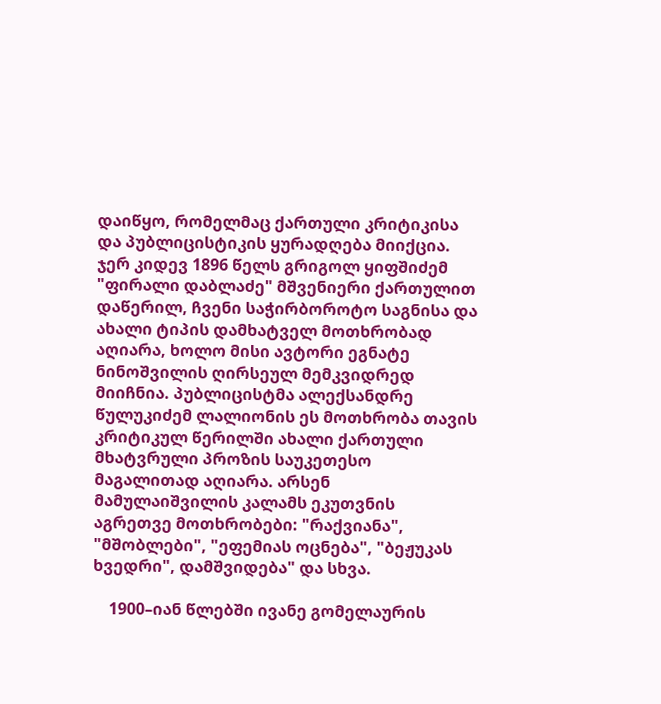დაიწყო, რომელმაც ქართული კრიტიკისა და პუბლიცისტიკის ყურადღება მიიქცია. ჯერ კიდევ 1896 წელს გრიგოლ ყიფშიძემ "ფირალი დაბლაძე" მშვენიერი ქართულით დაწერილ, ჩვენი საჭირბოროტო საგნისა და ახალი ტიპის დამხატველ მოთხრობად აღიარა, ხოლო მისი ავტორი ეგნატე ნინოშვილის ღირსეულ მემკვიდრედ მიიჩნია. პუბლიცისტმა ალექსანდრე წულუკიძემ ლალიონის ეს მოთხრობა თავის კრიტიკულ წერილში ახალი ქართული მხატვრული პროზის საუკეთესო მაგალითად აღიარა. არსენ მამულაიშვილის კალამს ეკუთვნის აგრეთვე მოთხრობები: "რაქვიანა", "მშობლები", "ეფემიას ოცნება", "ბეჟუკას ხვედრი", დამშვიდება" და სხვა.

    1900–იან წლებში ივანე გომელაურის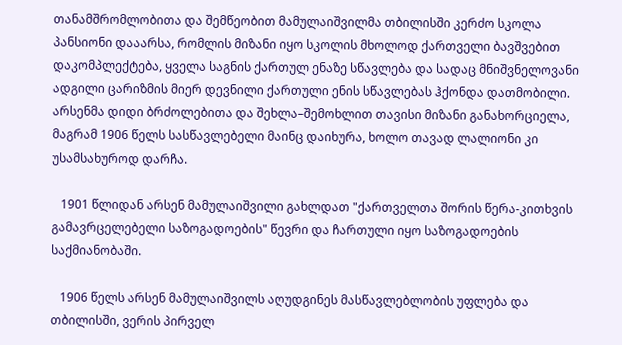თანამშრომლობითა და შემწეობით მამულაიშვილმა თბილისში კერძო სკოლა პანსიონი დააარსა, რომლის მიზანი იყო სკოლის მხოლოდ ქართველი ბავშვებით დაკომპლექტება, ყველა საგნის ქართულ ენაზე სწავლება და სადაც მნიშვნელოვანი ადგილი ცარიზმის მიერ დევნილი ქართული ენის სწავლებას ჰქონდა დათმობილი. არსენმა დიდი ბრძოლებითა და შეხლა–შემოხლით თავისი მიზანი განახორციელა, მაგრამ 1906 წელს სასწავლებელი მაინც დაიხურა, ხოლო თავად ლალიონი კი უსამსახუროდ დარჩა.

   1901 წლიდან არსენ მამულაიშვილი გახლდათ "ქართველთა შორის წერა-კითხვის გამავრცელებელი საზოგადოების" წევრი და ჩართული იყო საზოგადოების საქმიანობაში.

   1906 წელს არსენ მამულაიშვილს აღუდგინეს მასწავლებლობის უფლება და თბილისში, ვერის პირველ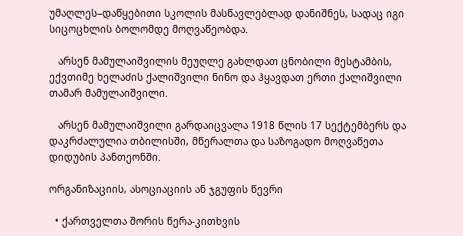უმაღლეს–დაწყებითი სკოლის მასწავლებლად დანიშნეს, სადაც იგი სიცოცხლის ბოლომდე მოღვაწეობდა.

   არსენ მამულაიშვილის მეუღლე გახლდათ ცნობილი მესტამბის, ექვთიმე ხელაძის ქალიშვილი ნინო და ჰყავდათ ერთი ქალიშვილი თამარ მამულაიშვილი.

   არსენ მამულაიშვილი გარდაიცვალა 1918 წლის 17 სექტემბერს და დაკრძალულია თბილისში, მწერალთა და საზოგადო მოღვაწეთა დიდუბის პანთეონში.

ორგანიზაციის, ასოციაციის ან ჯგუფის წევრი

  • ქართველთა შორის წერა-კითხვის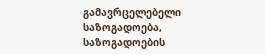გამავრცელებელი საზოგადოება, საზოგადოების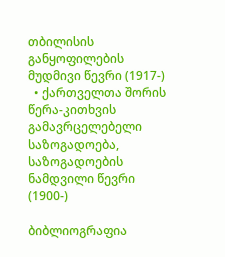თბილისის განყოფილების მუდმივი წევრი (1917-)
  • ქართველთა შორის წერა-კითხვის გამავრცელებელი საზოგადოება, საზოგადოების ნამდვილი წევრი (1900-)

ბიბლიოგრაფია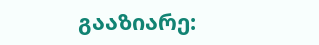გააზიარე: